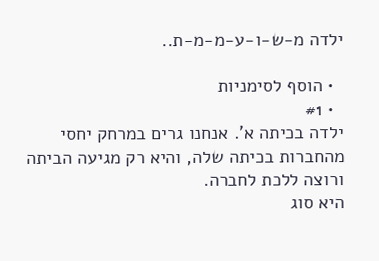ילדה מ-ש-ו-ע-מ-מ-ת..

  • הוסף לסימניות
  • #1
ילדה בכיתה א'. אנחנו גרים במרחק יחסי מהחברות בכיתה שלה, והיא רק מגיעה הביתה ורוצה ללכת לחברה.
היא סוג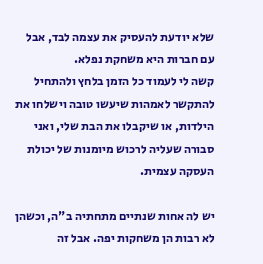שלא יודעת להעסיק את עצמה לבד, אבל עם חברות היא משחקת נפלא.
קשה לי לעמוד כל הזמן בלחץ ולהתחיל להתקשר לאמהות שיעשו טובה וישלחו את הילדות, או שיקבלו את הבת שלי, ואני סבורה שעליה לרכוש מיומנות של יכולת העסקה עצמית.

יש לה אחות שנתיים מתחתיה ב"ה, וכשהן לא רבות הן משחקות יפה. אבל זה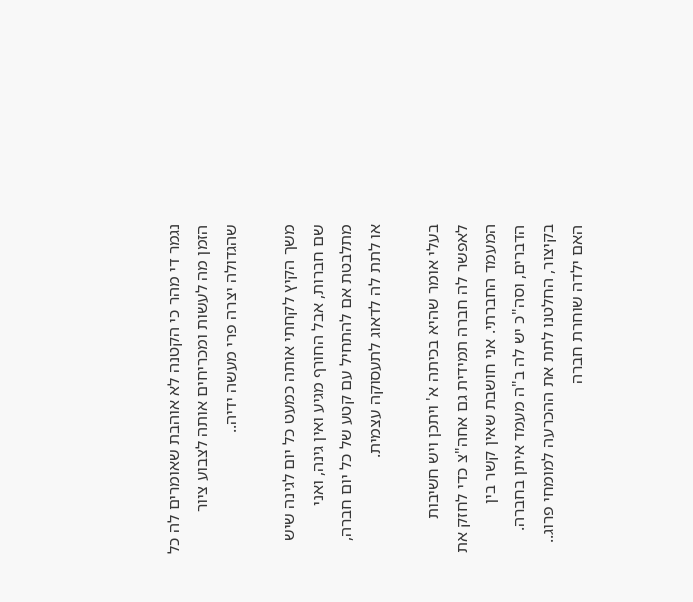נגמר די מהר כי הקטנה לא אוהבת שאומרים לה כל הזמן מה לעשות ומכריחים אותה לצבוע ציור שהגדולה יצרה פרי מעשה ידיה..

משך הקיץ לקחתי אותה כמעט כל יום לגינה שיש שם חברות, אבל החורף מגיע ואין גינה, ואני מתלבטת אם להתחיל עם קטע של כל יום חברה, או לתת לה לדאוג לתעסוקה עצמית.

בעלי אומר שהיא בכיתה א' ויתכן ויש חשיבות לאפשר לה חברה תמידית גם אחה"צ כדי לחזק את המעמד החברתי. אני חושבת שאין קשר בין הדברים, וסה"כ יש לה ב"ה מעמד איתן בחברה.
בקיצור, החלטנו לתת את ההכרעה למומחי פרוג..
האם ילדה שוחרת חברה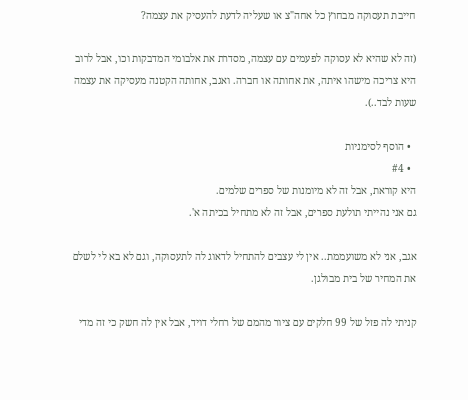חייבת תעסוקה מבחוץ כל אחה"צ או שעליה לדעת להעסיק את עצמה?

(זה לא שהיא לא עסוקה לפעמים עם עצמה, מסדרת את אלבומי המדבקות וכו, אבל לרוב היא צריכה מישהו איתה, את אחותה או חברה. ואגב, אחותה הקטנה מעסיקה את עצמה שעות לבד..).

  • הוסף לסימניות
  • #4
היא קוראת, אבל זה לא מיומנות של ספרים שלמים.
גם אני נהייתי תולעת ספרים, אבל זה לא מתחיל בכיתה א'.

אגב, אני לא משועממת.. אין לי עצבים להתחיל לדאוג לה לתעסוקה, וגם לא בא לי לשלם את המחיר של בית מבולגן.

קניתי לה פזל של 99 חלקים עם ציור מהמם של רחלי דויד, אבל אין לה חשק כי זה מדי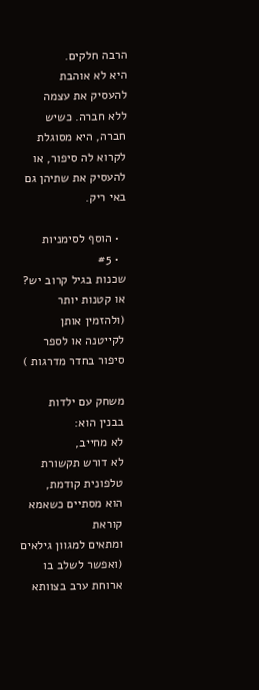הרבה חלקים.
היא לא אוהבת להעסיק את עצמה ללא חברה. כשיש חברה, היא מסוגלת לקרוא לה סיפור, או להעסיק את שתיהן גם באי ריק.

  • הוסף לסימניות
  • #5
שכנות בגיל קרוב יש? או קטנות יותר (ולהזמין אותן לקייטנה או לספר סיפור בחדר מדרגות )

משחק עם ילדות בבנין הוא:
לא מחייב,
לא דורש תקשורת טלפונית קודמת,
הוא מסתיים כשאמא קוראת
ומתאים למגוון גילאים
(ואפשר לשלב בו ארוחת ערב בצוותא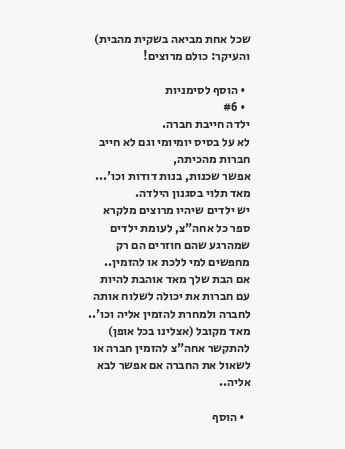שכל אחת מביאה בשקית מהבית)
והעיקר: כולם מרוצים!

  • הוסף לסימניות
  • #6
ילדה חייבת חברה.
לא על בסיס יומיומי וגם לא חייב חברות מהכיתה,
אפשר שכנות, בנות דודות וכו'...
מאד תלוי בסגנון הילדה.
יש ילדים שיהיו מרוצים מלקרא ספר כל אחה"צ, לעומת ילדים שמהרגע שהם חוזרים הם רק מחפשים למי ללכת או להזמין..
אם הבת שלך מאד אוהבת להיות עם חברות את יכולה לשלוח אותה לחברה ולמחרת להזמין אליה וכו'..
מאד מקובל (אצלינו בכל אופן) להתקשר אחה"צ להזמין חברה או לשאול את החברה אם אפשר לבא אליה..

  • הוסף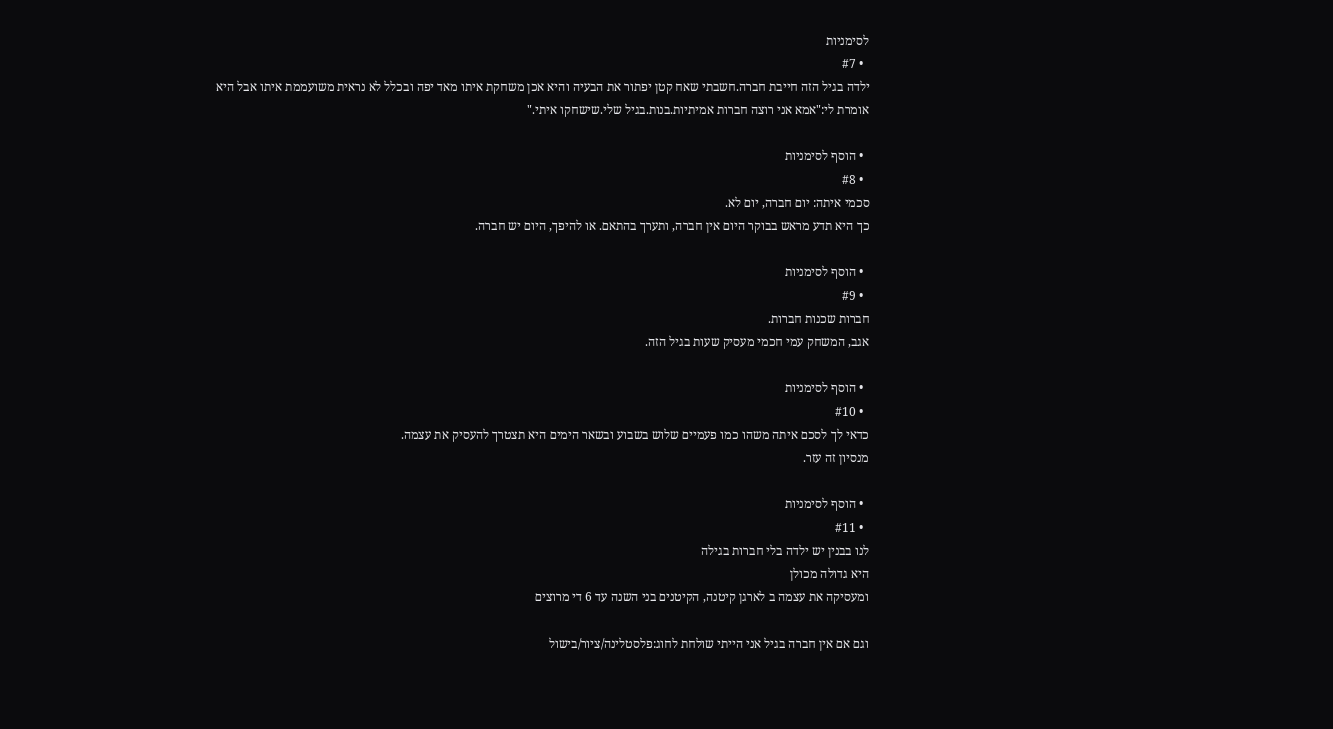לסימניות
  • #7
ילדה בגיל הזה חייבת חברה.חשבתי שאח קטן יפתור את הבעיה והיא אכן משחקת איתו מאד יפה ובכלל לא נראית משועממת איתו אבל היא אומרת לי:"אמא אני רוצה חברות אמיתיות.בנות.בגיל שלי.שישחקו איתי."

  • הוסף לסימניות
  • #8
סכמי איתה: יום חברה, יום לא.
כך היא תדע מראש בבוקר היום אין חברה, ותערך בהתאם. או להיפך, היום יש חברה.

  • הוסף לסימניות
  • #9
חברות שכנות חברות.
אגב, המשחק עמי חכמי מעסיק שעות בגיל הזה.

  • הוסף לסימניות
  • #10
כדאי לך לסכם איתה משהו כמו פעמיים שלוש בשבוע ובשאר הימים היא תצטרך להעסיק את עצמה.
מנסיון זה עזר.

  • הוסף לסימניות
  • #11
לנו בבנין יש ילדה בלי חברות בגילה
היא גדולה מכולן
ומעסיקה את עצמה ב לארגן קיטנה, הקיטנים בני השנה עד 6 די מרוצים

וגם אם אין חברה בגיל אני הייתי שולחת לחוג:פלסטלינה/ציור/בישול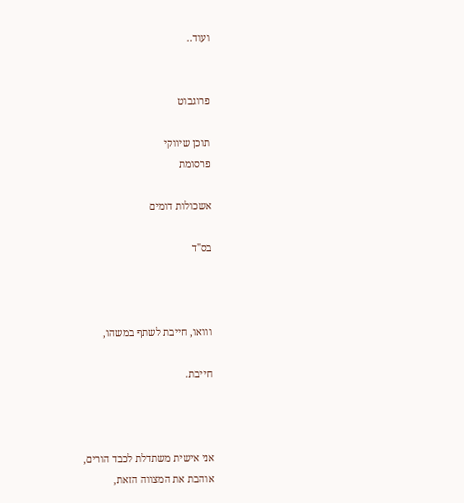ועוד..


פרוגבוט

תוכן שיווקי
פרסומת

אשכולות דומים

בס"ד



ווואו, חייבת לשתף במשהו,

חייבת.



אני אישית משתדלת לכבד הורים,
אוהבת את המצווה הזאת,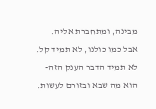מבינה, ומתחברת אליה.
אבל כמו כולנו, לא תמיד קל.
לא תמיד הדבר הענק הזה-
הוא מה שבא ובזורם לעשות.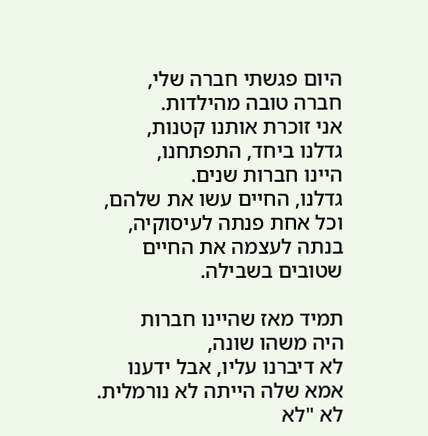היום פגשתי חברה שלי,
חברה טובה מהילדות.
אני זוכרת אותנו קטנות,
גדלנו ביחד, התפתחנו,
היינו חברות שנים.
גדלנו, החיים עשו את שלהם,
וכל אחת פנתה לעיסוקיה,
בנתה לעצמה את החיים
שטובים בשבילה.

תמיד מאז שהיינו חברות
היה משהו שונה,
לא דיברנו עליו, אבל ידענו
אמא שלה הייתה לא נורמלית.
לא "לא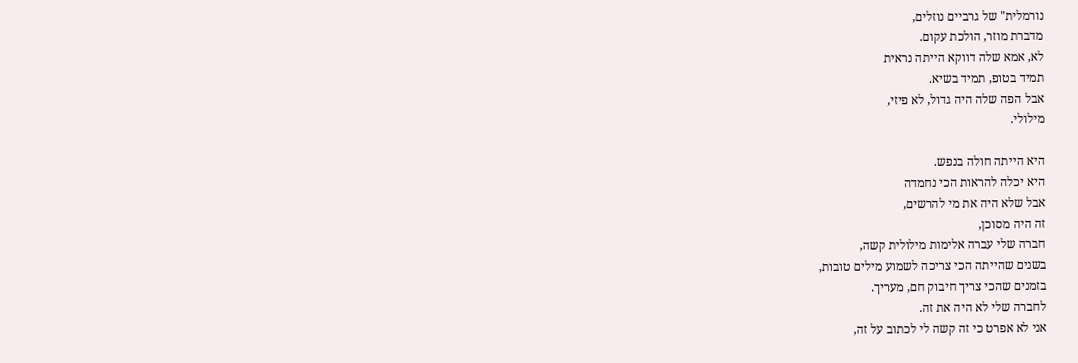נורמלית" של גרביים נוזלים,
מדברת מוזר, הולכת עקום.
לא, אמא שלה דווקא הייתה נראית
תמיד בטופ, תמיד בשיא.
אבל הפה שלה היה גדול, לא פיזי,
מילולי.

היא הייתה חולה בנפש.
היא יכלה להראות הכי נחמדה
אבל שלא היה את מי להרשים,
זה היה מסוכן,
חברה שלי עברה אלימות מילולית קשה,
בשנים שהייתה הכי צריכה לשמוע מילים טובות,
בזמנים שהכי צריך חיבוק חם, מעריך.
לחברה שלי לא היה את זה.
אני לא אפרט כי זה קשה לי לכתוב על זה,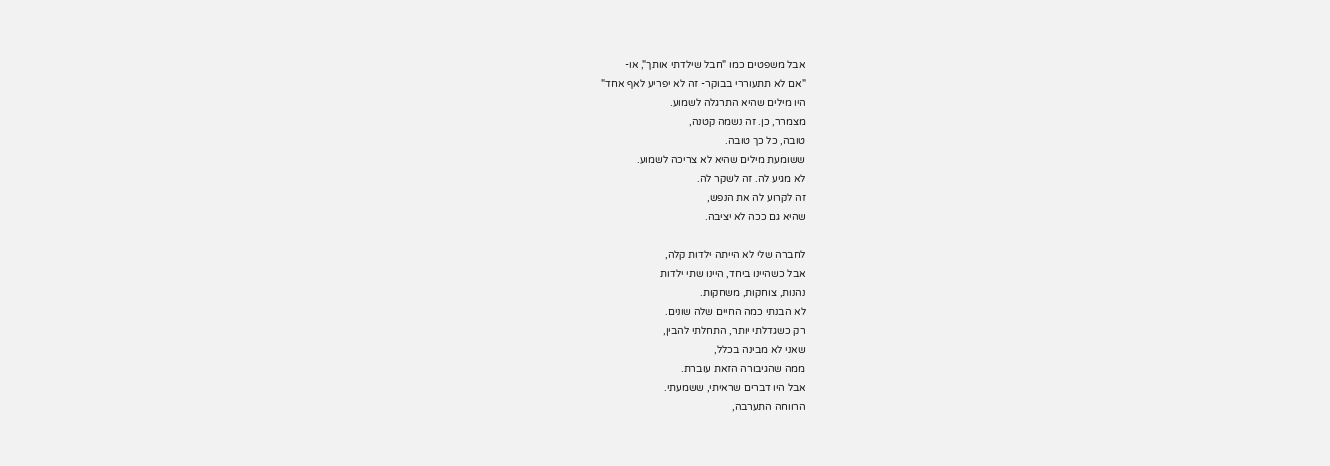אבל משפטים כמו "חבל שילדתי אותך", או-
"אם לא תתעוררי בבוקר- זה לא יפריע לאף אחד"
היו מילים שהיא התרגלה לשמוע.
מצמרר, כן. זה נשמה קטנה,
טובה, כל כך טובה.
ששומעת מילים שהיא לא צריכה לשמוע.
לא מגיע לה. זה לשקר לה.
זה לקרוע לה את הנפש,
שהיא גם ככה לא יציבה.

לחברה שלי לא הייתה ילדות קלה,
אבל כשהיינו ביחד, היינו שתי ילדות
נהנות, צוחקות, משחקות.
לא הבנתי כמה החיים שלה שונים.
רק כשגדלתי יותר, התחלתי להבין,
שאני לא מבינה בכלל,
ממה שהגיבורה הזאת עוברת.
אבל היו דברים שראיתי, ששמעתי.
הרווחה התערבה,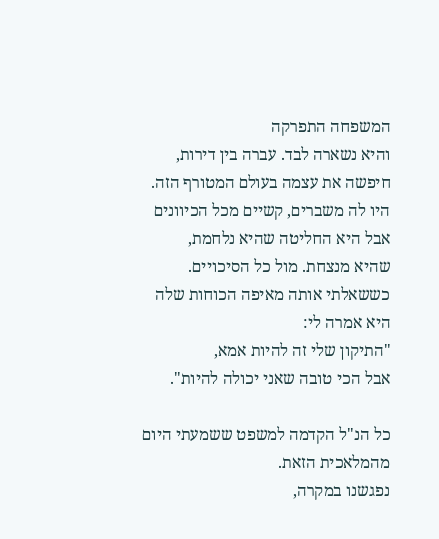המשפחה התפרקה
והיא נשארה לבד. עברה בין דירות,
חיפשה את עצמה בעולם המטורף הזה.
היו לה משברים, קשיים מכל הכיוונים
אבל היא החליטה שהיא נלחמת,
שהיא מנצחת. מול כל הסיכויים.
כששאלתי אותה מאיפה הכוחות שלה
היא אמרה לי:
"התיקון שלי זה להיות אמא,
אבל הכי טובה שאני יכולה להיות".

כל הנ"ל הקדמה למשפט ששמעתי היום
מהמלאכית הזאת.
נפגשנו במקרה,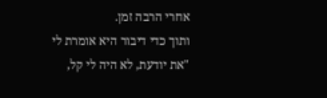אחרי הרבה זמן.
ותוך כדי דיבור היא אומרת לי
"את יודעת, לא היה לי קל,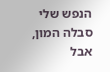הנפש שלי סבלה המון, אבל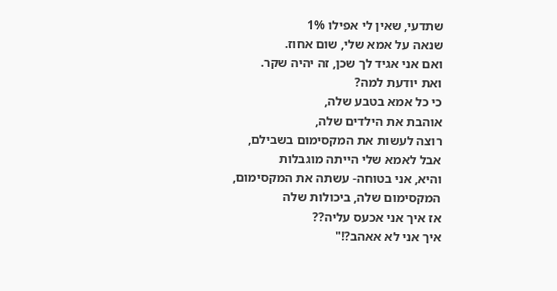שתדעי, שאין לי אפילו 1%
שנאה על אמא שלי, שום אחוז.
ואם אני אגיד לך שכן, זה יהיה שקר.
ואת יודעת למה?
כי כל אמא בטבע שלה,
אוהבת את הילדים שלה,
רוצה לעשות את המקסימום בשבילם,
אבל לאמא שלי הייתה מוגבלות
והיא, אני בטוחה- עשתה את המקסימום,
המקסימום שלה, ביכולות שלה
אז איך אני אכעס עליה??
איך אני לא אאהב?!"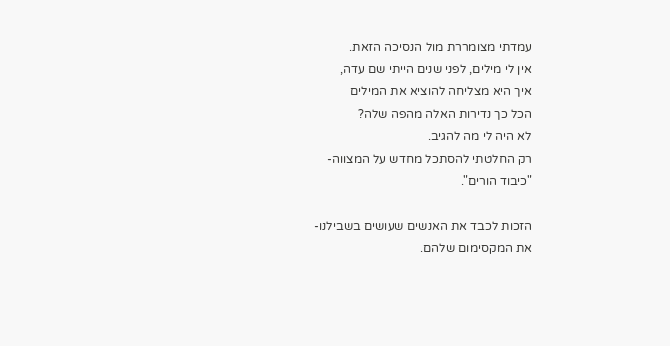עמדתי מצומררת מול הנסיכה הזאת.
אין לי מילים, לפני שנים הייתי שם עדה,
איך היא מצליחה להוציא את המילים
הכל כך נדירות האלה מהפה שלה?
לא היה לי מה להגיב.
רק החלטתי להסתכל מחדש על המצווה-
"כיבוד הורים".

הזכות לכבד את האנשים שעושים בשבילנו-
את המקסימום שלהם.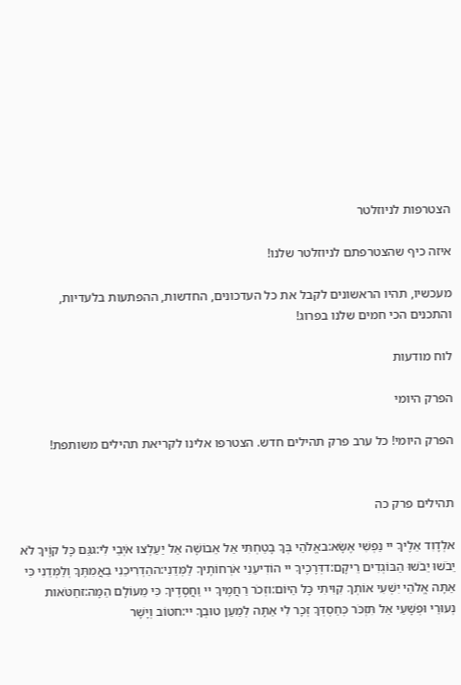הצטרפות לניוזלטר

איזה כיף שהצטרפתם לניוזלטר שלנו!

מעכשיו, תהיו הראשונים לקבל את כל העדכונים, החדשות, ההפתעות בלעדיות, והתכנים הכי חמים שלנו בפרוג!

לוח מודעות

הפרק היומי

הפרק היומי! כל ערב פרק תהילים חדש. הצטרפו אלינו לקריאת תהילים משותפת!


תהילים פרק כה

אלְדָוִד אֵלֶיךָ יי נַפְשִׁי אֶשָּׂא:באֱלֹהַי בְּךָ בָטַחְתִּי אַל אֵבוֹשָׁה אַל יַעַלְצוּ אֹיְבַי לִי:גגַּם כָּל קוֶֹיךָ לֹא יֵבֹשׁוּ יֵבֹשׁוּ הַבּוֹגְדִים רֵיקָם:דדְּרָכֶיךָ יי הוֹדִיעֵנִי אֹרְחוֹתֶיךָ לַמְּדֵנִי:ההַדְרִיכֵנִי בַאֲמִתֶּךָ וְלַמְּדֵנִי כִּי אַתָּה אֱלֹהֵי יִשְׁעִי אוֹתְךָ קִוִּיתִי כָּל הַיּוֹם:וזְכֹר רַחֲמֶיךָ יי וַחֲסָדֶיךָ כִּי מֵעוֹלָם הֵמָּה:זחַטֹּאות נְעוּרַי וּפְשָׁעַי אַל תִּזְכֹּר כְּחַסְדְּךָ זְכָר לִי אַתָּה לְמַעַן טוּבְךָ יי:חטוֹב וְיָשָׁר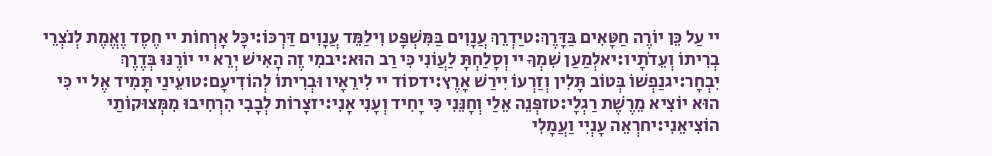יי עַל כֵּן יוֹרֶה חַטָּאִים בַּדָּרֶךְ:טיַדְרֵךְ עֲנָוִים בַּמִּשְׁפָּט וִילַמֵּד עֲנָוִים דַּרְכּוֹ:יכָּל אָרְחוֹת יי חֶסֶד וֶאֱמֶת לְנֹצְרֵי בְרִיתוֹ וְעֵדֹתָיו:יאלְמַעַן שִׁמְךָ יי וְסָלַחְתָּ לַעֲוֹנִי כִּי רַב הוּא:יבמִי זֶה הָאִישׁ יְרֵא יי יוֹרֶנּוּ בְּדֶרֶךְ יִבְחָר:יגנַפְשׁוֹ בְּטוֹב תָּלִין וְזַרְעוֹ יִירַשׁ אָרֶץ:ידסוֹד יי לִירֵאָיו וּבְרִיתוֹ לְהוֹדִיעָם:טועֵינַי תָּמִיד אֶל יי כִּי הוּא יוֹצִיא מֵרֶשֶׁת רַגְלָי:טזפְּנֵה אֵלַי וְחָנֵּנִי כִּי יָחִיד וְעָנִי אָנִי:יזצָרוֹת לְבָבִי הִרְחִיבוּ מִמְּצוּקוֹתַי הוֹצִיאֵנִי:יחרְאֵה עָנְיִי וַעֲמָלִי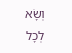וְשָׂא לְכָל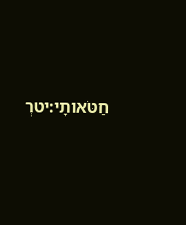חַטֹּאותָי:יטרְ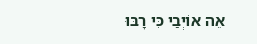אֵה אוֹיְבַי כִּי רָבּוּ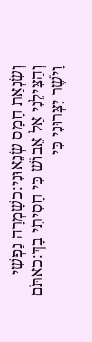וְשִׂנְאַת חָמָס שְׂנֵאוּנִי:כשָׁמְרָה נַפְשִׁי וְהַצִּילֵנִי אַל אֵבוֹשׁ כִּי חָסִיתִי בָךְ:כאתֹּם וָיֹשֶׁר יִצְּרוּנִי כִּי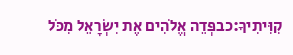קִוִּיתִיךָ:כבפְּדֵה אֱלֹהִים אֶת יִשְׂרָאֵל מִכֹּל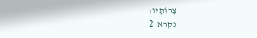צָרוֹתָיו:
נקרא  2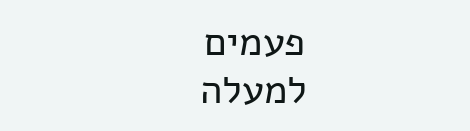פעמים
למעלה